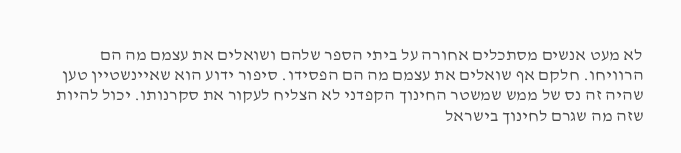לא מעט אנשים מסתכלים אחורה על ביתי הספר שלהם ושואלים את עצמם מה הם הרוויחו. חלקם אף שואלים את עצמם מה הם הפסידו. סיפור ידוע הוא שאיינשטיין טען שהיה זה נס של ממש שמשטר החינוך הקפדני לא הצליח לעקור את סקרנותו. יכול להיות שזה מה שגרם לחינוך בישראל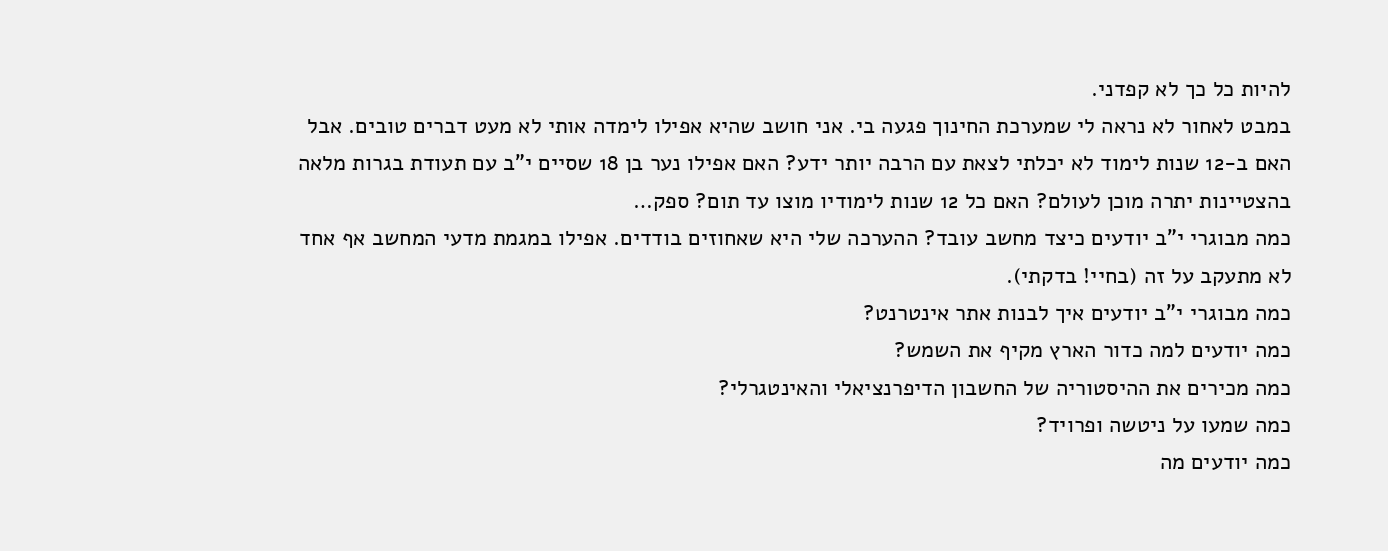להיות כל כך לא קפדני.
במבט לאחור לא נראה לי שמערכת החינוך פגעה בי. אני חושב שהיא אפילו לימדה אותי לא מעט דברים טובים. אבל האם ב-12 שנות לימוד לא יכלתי לצאת עם הרבה יותר ידע? האם אפילו נער בן 18 שסיים י"ב עם תעודת בגרות מלאה בהצטיינות יתרה מוכן לעולם? האם כל 12 שנות לימודיו מוצו עד תום? ספק…
כמה מבוגרי י"ב יודעים כיצד מחשב עובד? ההערכה שלי היא שאחוזים בודדים. אפילו במגמת מדעי המחשב אף אחד לא מתעקב על זה (בחיי! בדקתי).
כמה מבוגרי י"ב יודעים איך לבנות אתר אינטרנט?
כמה יודעים למה כדור הארץ מקיף את השמש?
כמה מכירים את ההיסטוריה של החשבון הדיפרנציאלי והאינטגרלי?
כמה שמעו על ניטשה ופרויד?
כמה יודעים מה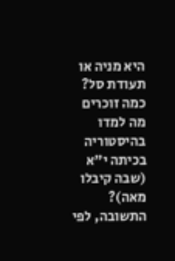היא מניה או תעודת סל?
כמה זוכרים מה למדו בהיסטוריה בכיתה י"א (שבה קיבלו מאה)?
התשובה, לפי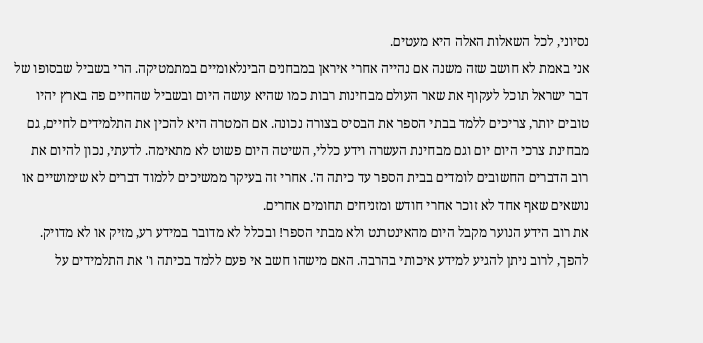נסיוני, לכל השאלות האלה היא מעטים.
אני באמת לא חושב שזה משנה אם נהייה אחרי איראן במבחנים הבינלאומיים במתמטיקה. הרי בשביל שבסופו של דבר ישראל תוכל לעקוף את שאר העולם מבחינות רבות כמו שהיא עושה היום ובשביל שהחיים פה בארץ יהיו טובים יותר, צריכים ללמד בבתי הספר את הבסיס בצורה נכונה. אם המטרה היא להכין את התלמידים לחיים, גם מבחינת צרכי היום יום וגם מבחינת העשרה וידע כללי, השיטה היום פשוט לא מתאימה. לדעתי, נכון להיום את רוב הדברים החשובים לומדים בבית הספר עד כיתה ה'. אחרי זה בעיקר ממשיכים ללמוד דברים לא שימושיים או נושאים שאף אחד לא זוכר אחרי חודש ומזניחים תחומים אחרים.
את רוב הידע הנוער מקבל היום מהאינטרנט ולא מבתי הספר! ובכלל לא מדובר במידע רע, מזיק או לא מדויק. להפך, לרוב ניתן להגיע למידע איכותי בהרבה. האם מישהו חשב אי פעם ללמד בכיתה ו' את התלמידים על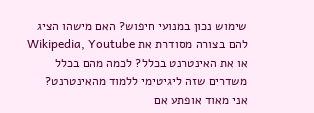שימוש נכון במנועי חיפוש? האם מישהו הציג להם בצורה מסודרת את Wikipedia, Youtube או את האינטרנט בכלל? לכמה מהם בכלל משדרים שזה ליגיטימי ללמוד מהאינטרנט?
אני מאוד אופתע אם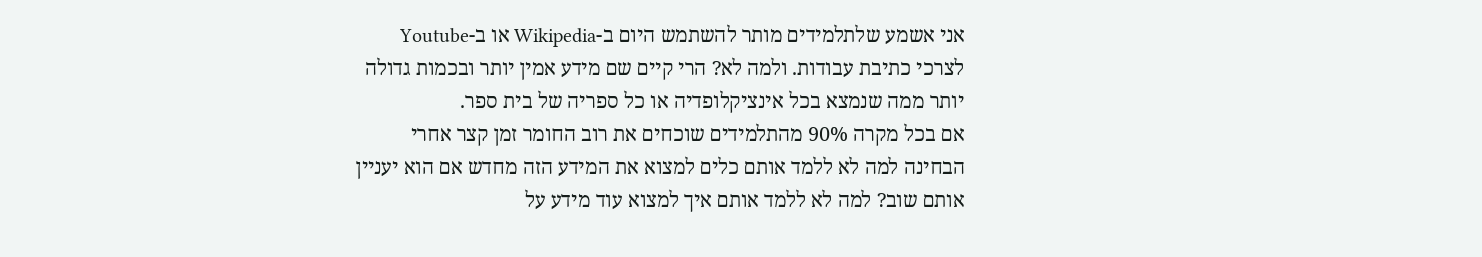אני אשמע שלתלמידים מותר להשתמש היום ב-Wikipedia או ב-Youtube לצרכי כתיבת עבודות. ולמה לא? הרי קיים שם מידע אמין יותר ובכמות גדולה יותר ממה שנמצא בכל אינציקלופדיה או כל ספריה של בית ספר.
אם בכל מקרה 90% מהתלמידים שוכחים את רוב החומר זמן קצר אחרי הבחינה למה לא ללמד אותם כלים למצוא את המידע הזה מחדש אם הוא יעניין אותם שוב? למה לא ללמד אותם איך למצוא עוד מידע על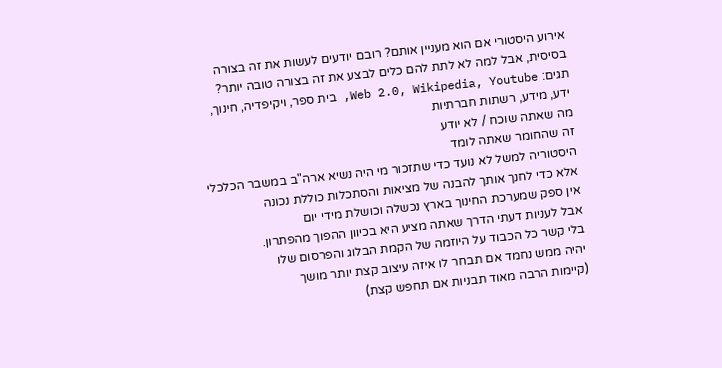אירוע היסטורי אם הוא מעניין אותם? רובם יודעים לעשות את זה בצורה בסיסית, אבל למה לא לתת להם כלים לבצע את זה בצורה טובה יותר?
תגים: Web 2.0, Wikipedia, Youtube, בית ספר, ויקיפדיה, חינוך, ידע, מידע, רשתות חברתיות
מה שאתה שוכח / לא יודע
זה שהחומר שאתה לומד
היסטוריה למשל לא נועד כדי שתזכור מי היה נשיא ארה"ב במשבר הכלכלי
אלא כדי לחנך אותך להבנה של מציאות והסתכלות כוללת נכונה
אין ספק שמערכת החינוך בארץ נכשלה וכושלת מידי יום
אבל לעניות דעתי הדרך שאתה מציע היא בכיוון ההפוך מהפתרון.
בלי קשר כל הכבוד על היוזמה של הקמת הבלוג והפרסום שלו
יהיה ממש נחמד אם תבחר לו איזה עיצוב קצת יותר מושך
(קיימות הרבה מאוד תבניות אם תחפש קצת)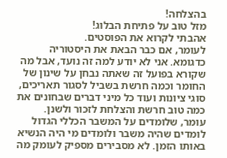בהצלחה!
מזל טוב על פתיחת הבלוג!
אהבתי לקרוא את הפוסטים.
לעומר, אם כבר הבאת את היסטוריה כדגומא. אני לא יודע למה זה נועד, אבל מה שקורא בפועל זה שאתה נבחן על שינון של החומר וכמה חרשת בשביל לסגור תאריכים, סוגי ציונות ועוד כל מיני דברים שבחונים את כמה טוב חרשת והצלחת לזכור ולשנן.
עומר, שלומדים על המשבר הכללי הגדול לומדים שהיה משבר ולומדים מי היה הנשיא באותו הזמן. לא מסבירים מספיק לעומק מה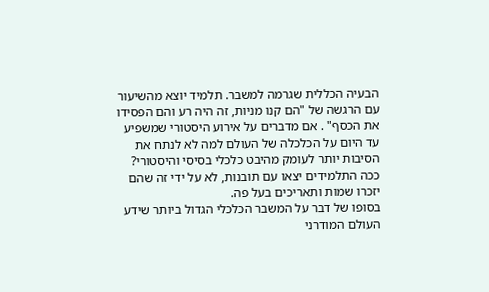הבעיה הכללית שגרמה למשבר. תלמיד יוצא מהשיעור עם הרגשה של "הם קנו מניות, זה היה רע והם הפסידו את הכסף" . אם מדברים על אירוע היסטורי שמשפיע עד היום על הכלכלה של העולם למה לא לנתח את הסיבות יותר לעומק מהיבט כלכלי בסיסי והיסטורי? ככה התלמידים יצאו עם תובנות, לא על ידי זה שהם יזכרו שמות ותאריכים בעל פה.
בסופו של דבר על המשבר הכלכלי הגדול ביותר שידע העולם המודרני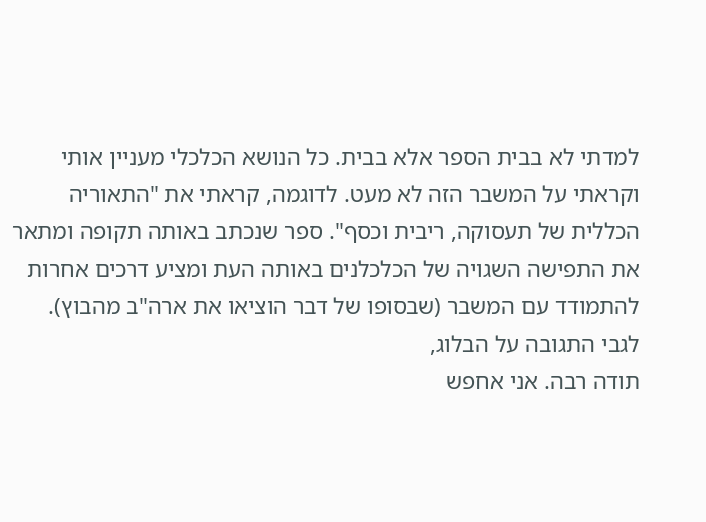למדתי לא בבית הספר אלא בבית. כל הנושא הכלכלי מעניין אותי וקראתי על המשבר הזה לא מעט. לדוגמה, קראתי את "התאוריה הכללית של תעסוקה, ריבית וכסף". ספר שנכתב באותה תקופה ומתאר את התפישה השגויה של הכלכלנים באותה העת ומציע דרכים אחרות להתמודד עם המשבר (שבסופו של דבר הוציאו את ארה"ב מהבוץ).
לגבי התגובה על הבלוג,
תודה רבה. אני אחפש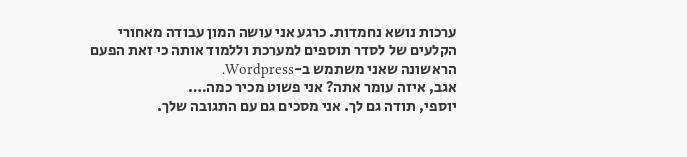ערכות נושא נחמדות. כרגע אני עושה המון עבודה מאחורי הקלעים של לסדר תוספים למערכת וללמוד אותה כי זאת הפעם הראשונה שאני משתמש ב-Wordpress.
אגב, איזה עומר אתה? אני פשוט מכיר כמה….
יוספי, תודה גם לך. אני מסכים גם עם התגובה שלך.